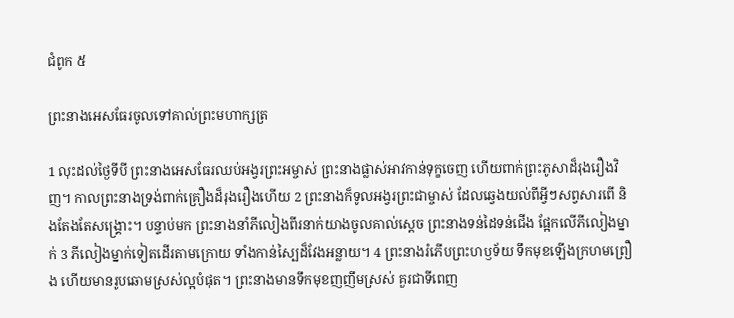ជំពូក ៥

ព្រះ‌នាងអេសធែរចូលទៅគាល់ព្រះ‌មហាក្សត្រ

1 លុះដល់ថ្ងៃទីបី ព្រះ‌នាងអេសធែរឈប់អង្វរព្រះ‌អម្ចាស់ ព្រះ‌នាងផ្លាស់អាវកាន់ទុក្ខចេញ ហើយពាក់ព្រះ‌ភូសាដ៏រុងរឿងវិញ។ កាលព្រះ‌នាងទ្រង់ពាក់គ្រឿងដ៏រុងរឿងហើយ 2 ព្រះ‌នាងក៏ទូលអង្វរព្រះ‌ជាម្ចាស់ ដែលឆ្វេងយល់ពីអ្វីៗសព្វសារពើ និងតែងតែសង្គ្រោះ។ បន្ទាប់មក ព្រះ‌នាងនាំភីលៀងពីរនាក់យាងចូលគាល់ស្ដេច ព្រះ‌នាងទន់ដៃទន់ជើង ផ្អែកលើភីលៀងម្នាក់ 3 ភីលៀងម្នាក់ទៀតដើរតាមក្រោយ ទាំងកាន់ស្បៃដ៏វែងអន្លាយ។ 4 ព្រះ‌នាងរំភើបព្រះ‌ហឫទ័យ ទឹកមុខឡើងក្រហមព្រឿង ហើយមានរូបឆោមស្រស់ល្អបំផុត។ ព្រះ‌នាងមានទឹកមុខញញឹមស្រស់ គួរជាទីពេញ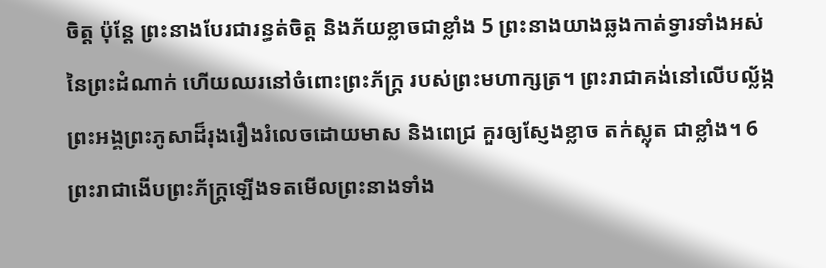ចិត្ត ប៉ុន្តែ ព្រះ‌នាងបែរជារន្ធត់ចិត្ត និងភ័យខ្លាចជាខ្លាំង 5 ព្រះ‌នាងយាងឆ្លងកាត់ទ្វារទាំងអស់នៃព្រះ‌ដំណាក់ ហើយឈរនៅចំពោះព្រះ‌ភ័ក្រ្ត របស់ព្រះ‌មហាក្សត្រ។ ព្រះ‌រាជាគង់នៅលើបល្ល័ង្ក ព្រះ‌អង្គព្រះ‌ភូសាដ៏រុងរឿងរំលេចដោយមាស និងពេជ្រ គួរឲ្យស្ញែងខ្លាច តក់ស្លុត ជាខ្លាំង។ 6 ព្រះ‌រាជាងើបព្រះ‌ភ័ក្ត្រឡើងទតមើលព្រះ‌នាងទាំង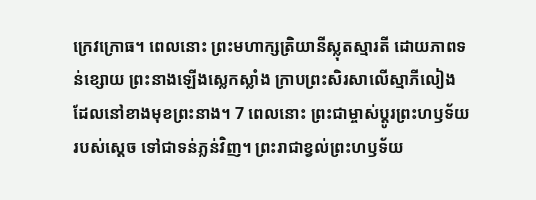ក្រេវក្រោធ។ ពេលនោះ ព្រះ‌មហាក្សត្រិយានីស្លុតស្មារតី ដោយភាពទន់ខ្សោយ ព្រះ‌នាងឡើងស្លេកស្លាំង ក្រាបព្រះ‌សិរសាលើស្មាភីលៀង ដែលនៅខាងមុខព្រះ‌នាង។ 7 ពេលនោះ ព្រះ‌ជាម្ចាស់ប្ដូរព្រះ‌ហឫទ័យរបស់ស្ដេច ទៅជាទន់ភ្លន់វិញ។ ព្រះ‌រាជាខ្វល់ព្រះ‌ហឫទ័យ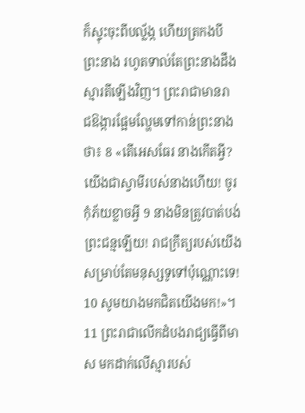ក៏ស្ទុះចុះពីបល្ល័ង្ក ហើយត្រកង‌បីព្រះ‌នាង រហូតទាល់តែព្រះ‌នាងដឹងស្មារ‌តីឡើងវិញ។ ព្រះ‌រាជាមានរាជ‌ឱង្ការផ្អែមល្ហែមទៅកាន់ព្រះ‌នាងថា៖ 8 «តើអេសធែរ នាងកើតអ្វី? យើងជាស្វាមីរបស់នាងហើយ! ចូរកុំភ័យខ្លាចអ្វី 9 នាងមិនត្រូវបាត់បង់ព្រះ‌ជន្មឡើយ! រាជ‌ក្រឹត្យរបស់យើង សម្រាប់តែមនុស្សទូទៅប៉ុណ្ណោះទេ! 10 សូមយាងមកជិតយើងមក!»។ 11 ព្រះ‌រាជាលើកដំបងរាជ្យធ្វើពីមាស មកដាក់លើស្មារបស់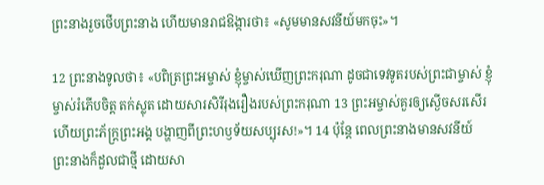ព្រះ‌នាងរួចថើបព្រះ‌នាង ហើយមានរាជ‌ឱង្ការថា៖ «សូមមានសវនីយ៍មកចុះ»។

12 ព្រះ‌នាងទូលថា៖ «បពិត្រព្រះ‌អម្ចាស់ ខ្ញុំម្ចាស់ឃើញព្រះ‌ករុណា ដូចជាទេវទូតរបស់ព្រះ‌ជាម្ចាស់ ខ្ញុំម្ចាស់រំភើបចិត្ត តក់ស្លុត ដោយសារសិរី‌រុងរឿងរបស់ព្រះ‌ករុណា 13 ព្រះ‌អម្ចាស់គួរឲ្យស្ងើចសរសើរ ហើយព្រះ‌ភ័ក្រ្តព្រះ‌អង្គ បង្ហាញពីព្រះ‌ហឫទ័យសប្បុរស!»។ 14 ប៉ុន្តែ ពេលព្រះ‌នាងមានសវនីយ៍ ព្រះ‌នាងក៏ដួលជាថ្មី ដោយសា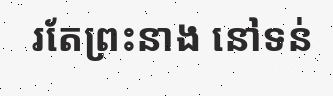រតែព្រះ‌នាង នៅទន់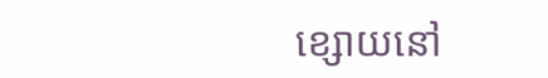ខ្សោយនៅ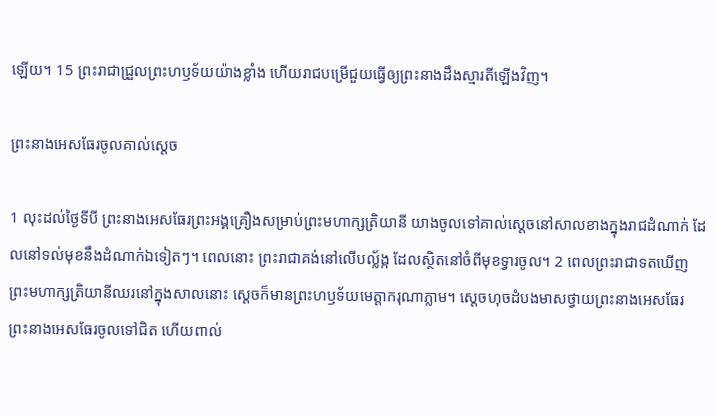ឡើយ។ 15 ព្រះ‌រាជាជ្រួលព្រះ‌ហឫទ័យយ៉ាងខ្លាំង ហើយរាជបម្រើជួយធ្វើឲ្យព្រះ‌នាងដឹងស្មារតីឡើងវិញ។

ព្រះ‌នាងអេសធែរចូលគាល់ស្តេច

1 លុះដល់ថ្ងៃទីបី ព្រះ‌នាងអេសធែរព្រះ‌អង្គគ្រឿងសម្រាប់ព្រះ‌មហាក្សត្រិ‌យានី យាងចូលទៅគាល់ស្តេចនៅសាលខាងក្នុងរាជដំណាក់ ដែលនៅទល់មុខនឹងដំណាក់ឯ‌ទៀតៗ។ ពេលនោះ ព្រះ‌រាជាគង់នៅលើបល្ល័ង្ក ដែលស្ថិតនៅចំពីមុខទ្វារចូល។ 2 ពេលព្រះ‌រាជាទតឃើញព្រះ‌មហាក្សត្រិ‌យានីឈរនៅក្នុងសាលនោះ ស្តេចក៏មានព្រះ‌ហឫទ័យមេត្តាករុណាភ្លាម។ ស្តេចហុចដំបងមាសថ្វាយព្រះ‌នាងអេសធែរ ព្រះ‌នាងអេសធែរចូលទៅជិត ហើយពាល់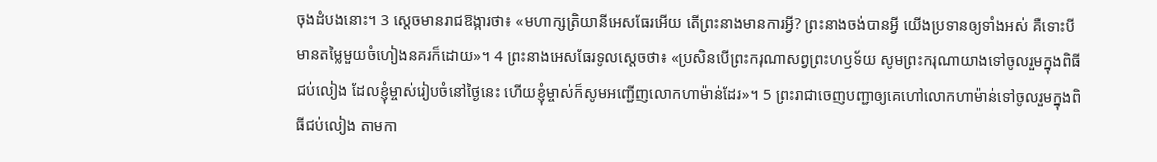ចុងដំបងនោះ។ 3 ស្តេចមានរាជ‌ឱង្ការថា៖ «មហា‌ក្សត្រិ‌យានីអេសធែរអើយ តើព្រះ‌នាងមានការអ្វី? ព្រះ‌នាងចង់បានអ្វី យើងប្រទានឲ្យទាំងអស់ គឺទោះបីមានតម្លៃមួយចំហៀងនគរក៏ដោយ»។ 4 ព្រះ‌នាងអេសធែរទូលស្តេចថា៖ «ប្រសិនបើព្រះ‌ករុណាសព្វព្រះ‌ហឫទ័យ សូមព្រះ‌ករុណាយាងទៅចូលរួមក្នុងពិធីជប់‌លៀង ដែលខ្ញុំម្ចាស់រៀប‌ចំនៅថ្ងៃនេះ ហើយខ្ញុំម្ចាស់ក៏សូមអញ្ជើញលោកហាម៉ាន់ដែរ»។ 5 ព្រះ‌រាជាចេញបញ្ជាឲ្យគេហៅលោកហាម៉ាន់ទៅចូលរួមក្នុងពិធីជប់‌លៀង តាមកា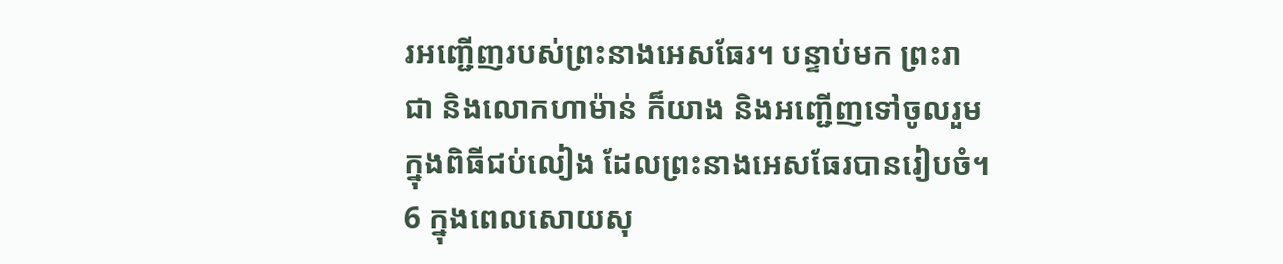រអញ្ជើញរបស់ព្រះ‌នាងអេសធែរ។ បន្ទាប់មក ព្រះ‌រាជា និងលោកហាម៉ាន់ ក៏យាង និងអញ្ជើញទៅចូលរួមក្នុងពិធីជប់‌លៀង ដែលព្រះ‌នាងអេសធែរបានរៀប‌ចំ។ 6 ក្នុងពេលសោយសុ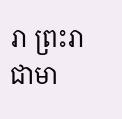រា ព្រះ‌រាជាមា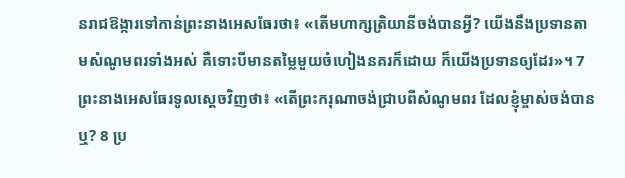នរាជ‌ឱង្ការទៅកាន់ព្រះ‌នាងអេសធែរថា៖ «តើមហា‌ក្សត្រិ‌យានីចង់បានអ្វី? យើងនឹងប្រទានតាមសំណូមពរទាំងអស់ គឺទោះបីមានតម្លៃមួយចំហៀងនគរក៏ដោយ ក៏យើងប្រទានឲ្យដែរ»។ 7 ព្រះ‌នាងអេសធែរទូលស្តេចវិញថា៖ «តើព្រះ‌ករុណាចង់ជ្រាបពីសំណូមពរ ដែលខ្ញុំម្ចាស់ចង់បានឬ? 8 ប្រ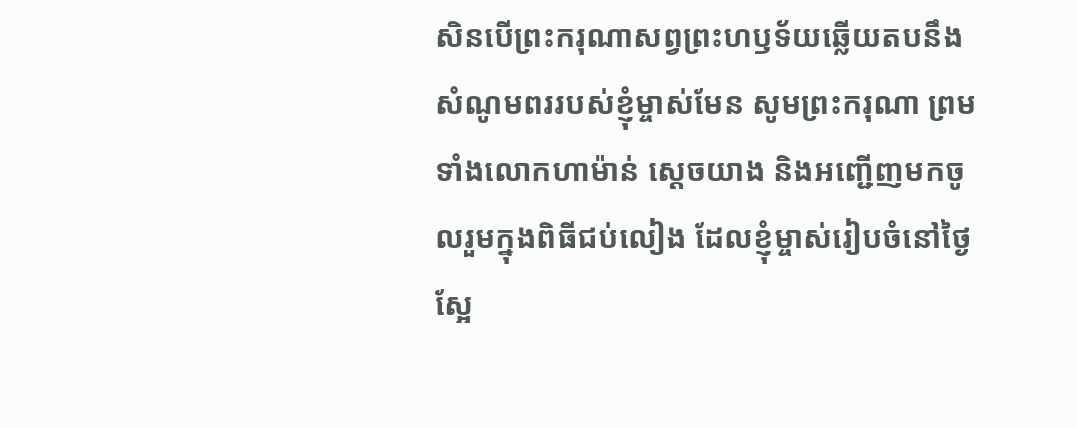សិនបើព្រះ‌ករុណាសព្វព្រះ‌ហឫទ័យឆ្លើយតបនឹងសំណូមពររបស់ខ្ញុំម្ចាស់មែន សូមព្រះ‌ករុណា ព្រមទាំងលោកហាម៉ាន់ ស្តេចយាង និងអញ្ជើញមកចូលរួមក្នុងពិធីជប់‌លៀង ដែលខ្ញុំម្ចាស់រៀប‌ចំនៅថ្ងៃស្អែ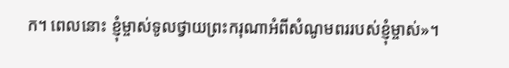ក។ ពេលនោះ ខ្ញុំម្ចាស់ទូលថ្វាយព្រះ‌ករុណាអំពីសំណូមពររបស់ខ្ញុំម្ចាស់»។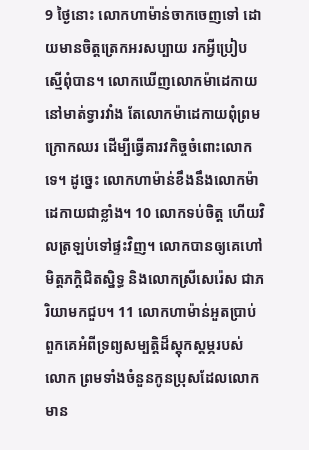9 ថ្ងៃនោះ លោកហាម៉ាន់ចាកចេញទៅ ដោយមានចិត្តត្រេក‌អរសប្បាយ រកអ្វីប្រៀបស្មើពុំបាន។ លោកឃើញលោកម៉ាដេកាយនៅមាត់ទ្វារវាំង តែលោកម៉ាដេកាយពុំព្រមក្រោកឈរ ដើម្បីធ្វើគារវ‌កិច្ចចំពោះលោកទេ។ ដូច្នេះ លោកហាម៉ាន់ខឹងនឹងលោកម៉ាដេកាយជាខ្លាំង។ 10 លោកទប់ចិត្ត ហើយវិលត្រឡប់ទៅផ្ទះវិញ។ លោកបានឲ្យគេហៅមិត្ត‌ភក្ដិជិតស្និទ្ធ និងលោកស្រីសេរ៉េស ជាភរិយាមកជួប។ 11 លោកហាម៉ាន់អួតប្រាប់ពួកគេអំពីទ្រព្យ‌សម្បត្តិដ៏ស្តុក‌ស្តម្ភរបស់លោក ព្រមទាំងចំនួនកូនប្រុសដែលលោកមាន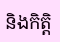និងកិត្តិ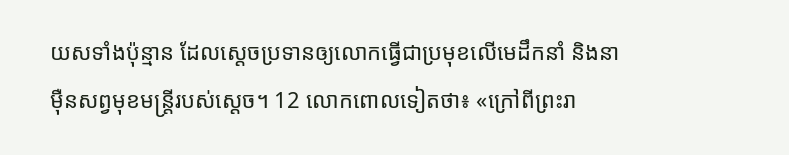យសទាំងប៉ុន្មាន ដែលស្តេចប្រទានឲ្យលោកធ្វើជាប្រមុខលើមេដឹកនាំ និងនាម៉ឺនសព្វមុខមន្ត្រីរបស់ស្តេច។ 12 លោកពោលទៀតថា៖ «ក្រៅពីព្រះ‌រា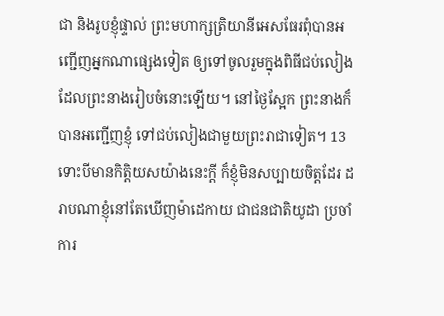ជា និងរូបខ្ញុំផ្ទាល់ ព្រះ‌មហាក្សត្រិ‌យានីអេសធែរពុំបានអញ្ជើញអ្នកណាផ្សេងទៀត ឲ្យទៅចូលរួមក្នុងពិធីជប់‌លៀងដែលព្រះ‌នាងរៀប‌ចំនោះឡើយ។ នៅថ្ងៃស្អែក ព្រះ‌នាងក៏បានអញ្ជើញខ្ញុំ ទៅជប់‌លៀងជាមួយព្រះ‌រាជាទៀត។ 13 ទោះបីមានកិត្តិយសយ៉ាងនេះក្តី ក៏ខ្ញុំមិនសប្បាយចិត្តដែរ ដរាបណាខ្ញុំនៅតែឃើញម៉ាដេកាយ ជាជនជាតិយូដា ប្រចាំការ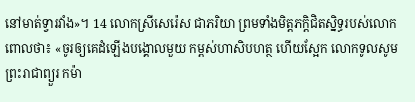នៅមាត់ទ្វារវាំង»។ 14 លោកស្រីសេរ៉េស ជាភរិយា ព្រមទាំងមិត្ត‌ភក្ដិជិតស្និទ្ធរបស់លោកពោលថា៖ «ចូរឲ្យគេដំឡើងបង្គោលមួយ កម្ពស់ហា‌សិបហត្ថ ហើយស្អែក លោកទូលសូមព្រះ‌រាជាព្យួរ កម៉ា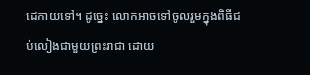ដេកាយទៅ។ ដូច្នេះ លោកអាចទៅចូលរួមក្នុងពិធីជប់‌លៀងជាមួយព្រះ‌រាជា ដោយ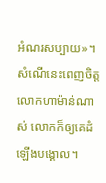អំណរសប្បាយ»។ សំណើនេះពេញចិត្តលោកហាម៉ាន់ណាស់ លោកក៏ឲ្យគេដំឡើងបង្គោល។